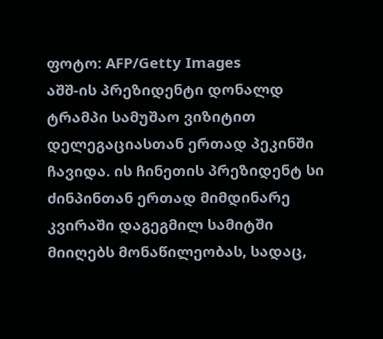ფოტო: AFP/Getty Images
აშშ-ის პრეზიდენტი დონალდ ტრამპი სამუშაო ვიზიტით დელეგაციასთან ერთად პეკინში ჩავიდა. ის ჩინეთის პრეზიდენტ სი ძინპინთან ერთად მიმდინარე კვირაში დაგეგმილ სამიტში მიიღებს მონაწილეობას, სადაც,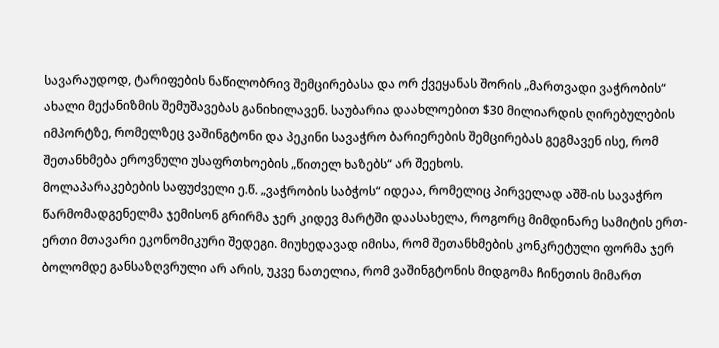სავარაუდოდ, ტარიფების ნაწილობრივ შემცირებასა და ორ ქვეყანას შორის „მართვადი ვაჭრობის“ ახალი მექანიზმის შემუშავებას განიხილავენ. საუბარია დაახლოებით $30 მილიარდის ღირებულების იმპორტზე, რომელზეც ვაშინგტონი და პეკინი სავაჭრო ბარიერების შემცირებას გეგმავენ ისე, რომ შეთანხმება ეროვნული უსაფრთხოების „წითელ ხაზებს“ არ შეეხოს.
მოლაპარაკებების საფუძველი ე.წ. „ვაჭრობის საბჭოს“ იდეაა, რომელიც პირველად აშშ-ის სავაჭრო წარმომადგენელმა ჯემისონ გრირმა ჯერ კიდევ მარტში დაასახელა, როგორც მიმდინარე სამიტის ერთ-ერთი მთავარი ეკონომიკური შედეგი. მიუხედავად იმისა, რომ შეთანხმების კონკრეტული ფორმა ჯერ ბოლომდე განსაზღვრული არ არის, უკვე ნათელია, რომ ვაშინგტონის მიდგომა ჩინეთის მიმართ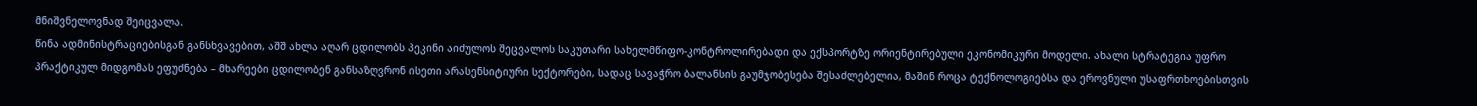მნიშვნელოვნად შეიცვალა.
წინა ადმინისტრაციებისგან განსხვავებით, აშშ ახლა აღარ ცდილობს პეკინი აიძულოს შეცვალოს საკუთარი სახელმწიფო-კონტროლირებადი და ექსპორტზე ორიენტირებული ეკონომიკური მოდელი. ახალი სტრატეგია უფრო პრაქტიკულ მიდგომას ეფუძნება – მხარეები ცდილობენ განსაზღვრონ ისეთი არასენსიტიური სექტორები, სადაც სავაჭრო ბალანსის გაუმჯობესება შესაძლებელია, მაშინ როცა ტექნოლოგიებსა და ეროვნული უსაფრთხოებისთვის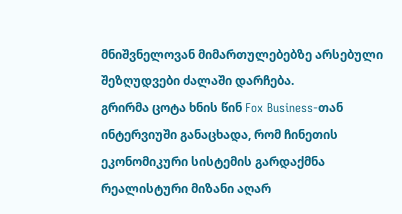მნიშვნელოვან მიმართულებებზე არსებული შეზღუდვები ძალაში დარჩება.
გრირმა ცოტა ხნის წინ Fox Business-თან ინტერვიუში განაცხადა, რომ ჩინეთის ეკონომიკური სისტემის გარდაქმნა რეალისტური მიზანი აღარ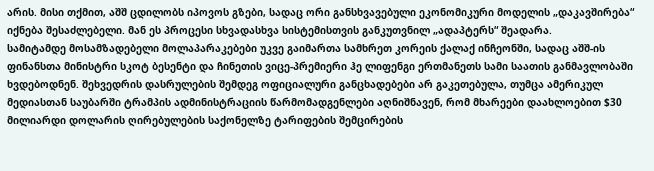არის. მისი თქმით, აშშ ცდილობს იპოვოს გზები, სადაც ორი განსხვავებული ეკონომიკური მოდელის „დაკავშირება“ იქნება შესაძლებელი. მან ეს პროცესი სხვადასხვა სისტემისთვის განკუთვნილ „ადაპტერს“ შეადარა.
სამიტამდე მოსამზადებელი მოლაპარაკებები უკვე გაიმართა სამხრეთ კორეის ქალაქ ინჩეონში, სადაც აშშ-ის ფინანსთა მინისტრი სკოტ ბესენტი და ჩინეთის ვიცე-პრემიერი ჰე ლიფენგი ერთმანეთს სამი საათის განმავლობაში ხვდებოდნენ. შეხვედრის დასრულების შემდეგ ოფიციალური განცხადებები არ გაკეთებულა, თუმცა ამერიკულ მედიასთან საუბარში ტრამპის ადმინისტრაციის წარმომადგენლები აღნიშნავენ, რომ მხარეები დაახლოებით $30 მილიარდი დოლარის ღირებულების საქონელზე ტარიფების შემცირების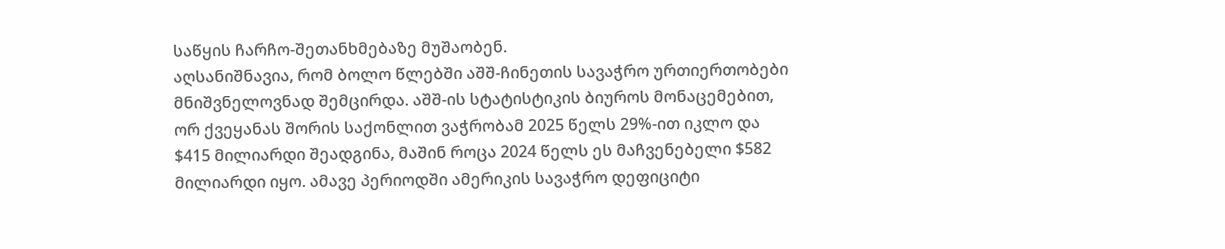საწყის ჩარჩო-შეთანხმებაზე მუშაობენ.
აღსანიშნავია, რომ ბოლო წლებში აშშ-ჩინეთის სავაჭრო ურთიერთობები მნიშვნელოვნად შემცირდა. აშშ-ის სტატისტიკის ბიუროს მონაცემებით, ორ ქვეყანას შორის საქონლით ვაჭრობამ 2025 წელს 29%-ით იკლო და $415 მილიარდი შეადგინა, მაშინ როცა 2024 წელს ეს მაჩვენებელი $582 მილიარდი იყო. ამავე პერიოდში ამერიკის სავაჭრო დეფიციტი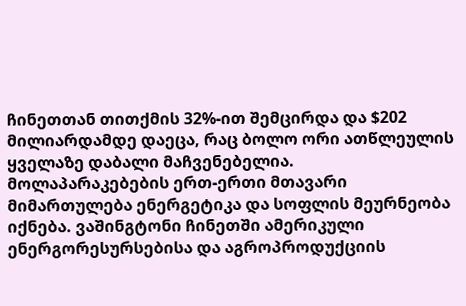ჩინეთთან თითქმის 32%-ით შემცირდა და $202 მილიარდამდე დაეცა, რაც ბოლო ორი ათწლეულის ყველაზე დაბალი მაჩვენებელია.
მოლაპარაკებების ერთ-ერთი მთავარი მიმართულება ენერგეტიკა და სოფლის მეურნეობა იქნება. ვაშინგტონი ჩინეთში ამერიკული ენერგორესურსებისა და აგროპროდუქციის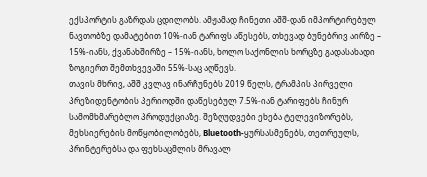ექსპორტის გაზრდას ცდილობს. ამჟამად ჩინეთი აშშ-დან იმპორტირებულ ნავთობზე დამატებით 10%-იან ტარიფს აწესებს, თხევად ბუნებრივ აირზე – 15%-იანს, ქვანახშირზე – 15%-იანს, ხოლო საქონლის ხორცზე გადასახადი ზოგიერთ შემთხვევაში 55%-საც აღწევს.
თავის მხრივ, აშშ კვლავ ინარჩუნებს 2019 წელს, ტრამპის პირველი პრეზიდენტობის პერიოდში დაწესებულ 7.5%-იან ტარიფებს ჩინურ სამომხმარებლო პროდუქციაზე. შეზღუდვები ეხება ტელევიზორებს, მეხსიერების მოწყობილობებს, Bluetooth-ყურსასმენებს, თეთრეულს, პრინტერებსა და ფეხსაცმლის მრავალ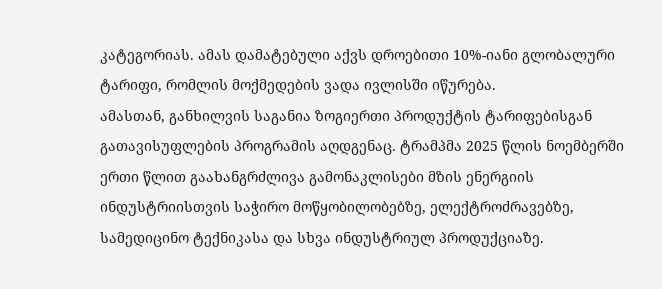კატეგორიას. ამას დამატებული აქვს დროებითი 10%-იანი გლობალური ტარიფი, რომლის მოქმედების ვადა ივლისში იწურება.
ამასთან, განხილვის საგანია ზოგიერთი პროდუქტის ტარიფებისგან გათავისუფლების პროგრამის აღდგენაც. ტრამპმა 2025 წლის ნოემბერში ერთი წლით გაახანგრძლივა გამონაკლისები მზის ენერგიის ინდუსტრიისთვის საჭირო მოწყობილობებზე, ელექტროძრავებზე, სამედიცინო ტექნიკასა და სხვა ინდუსტრიულ პროდუქციაზე.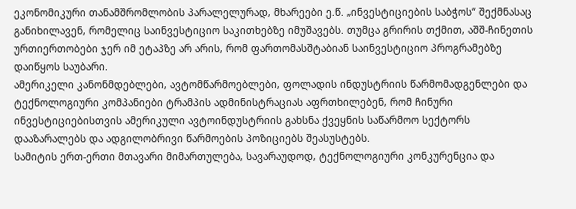ეკონომიკური თანამშრომლობის პარალელურად, მხარეები ე.წ. „ინვესტიციების საბჭოს“ შექმნასაც განიხილავენ, რომელიც საინვესტიციო საკითხებზე იმუშავებს. თუმცა გრირის თქმით, აშშ-ჩინეთის ურთიერთობები ჯერ იმ ეტაპზე არ არის, რომ ფართომასშტაბიან საინვესტიციო პროგრამებზე დაიწყოს საუბარი.
ამერიკელი კანონმდებლები, ავტომწარმოებლები, ფოლადის ინდუსტრიის წარმომადგენლები და ტექნოლოგიური კომპანიები ტრამპის ადმინისტრაციას აფრთხილებენ, რომ ჩინური ინვესტიციებისთვის ამერიკული ავტოინდუსტრიის გახსნა ქვეყნის საწარმოო სექტორს დააზარალებს და ადგილობრივი წარმოების პოზიციებს შეასუსტებს.
სამიტის ერთ-ერთი მთავარი მიმართულება, სავარაუდოდ, ტექნოლოგიური კონკურენცია და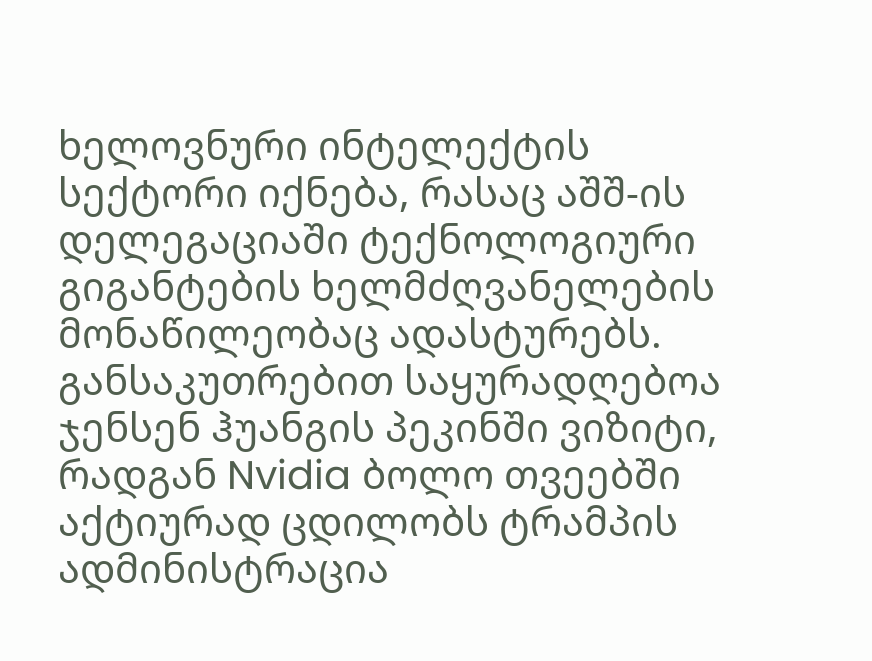ხელოვნური ინტელექტის სექტორი იქნება, რასაც აშშ-ის დელეგაციაში ტექნოლოგიური გიგანტების ხელმძღვანელების მონაწილეობაც ადასტურებს. განსაკუთრებით საყურადღებოა ჯენსენ ჰუანგის პეკინში ვიზიტი, რადგან Nvidia ბოლო თვეებში აქტიურად ცდილობს ტრამპის ადმინისტრაცია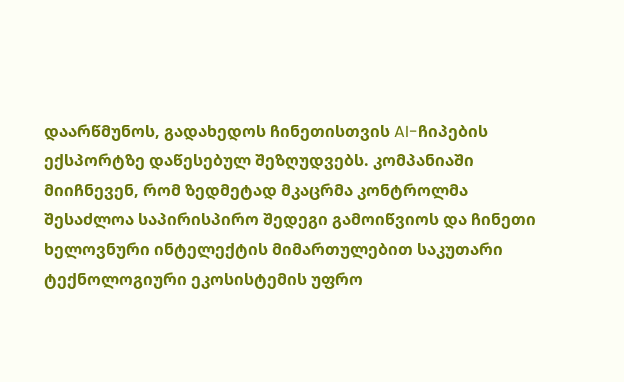დაარწმუნოს, გადახედოს ჩინეთისთვის AI-ჩიპების ექსპორტზე დაწესებულ შეზღუდვებს. კომპანიაში მიიჩნევენ, რომ ზედმეტად მკაცრმა კონტროლმა შესაძლოა საპირისპირო შედეგი გამოიწვიოს და ჩინეთი ხელოვნური ინტელექტის მიმართულებით საკუთარი ტექნოლოგიური ეკოსისტემის უფრო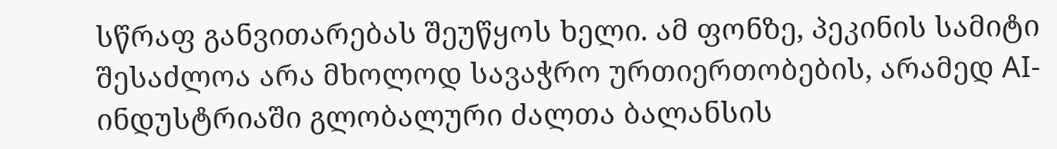სწრაფ განვითარებას შეუწყოს ხელი. ამ ფონზე, პეკინის სამიტი შესაძლოა არა მხოლოდ სავაჭრო ურთიერთობების, არამედ AI-ინდუსტრიაში გლობალური ძალთა ბალანსის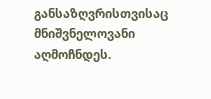განსაზღვრისთვისაც მნიშვნელოვანი აღმოჩნდეს.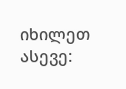იხილეთ ასევე: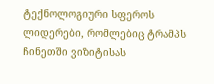ტექნოლოგიური სფეროს ლიდერები, რომლებიც ტრამპს ჩინეთში ვიზიტისას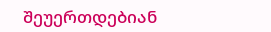შეუერთდებიან